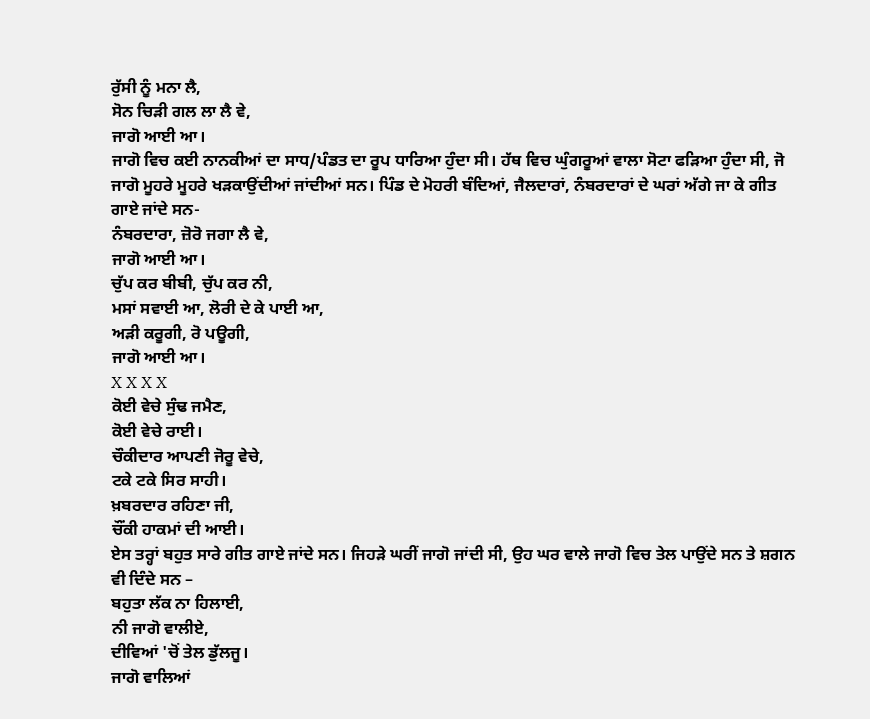ਰੁੱਸੀ ਨੂੰ ਮਨਾ ਲੈ,
ਸੋਨ ਚਿੜੀ ਗਲ ਲਾ ਲੈ ਵੇ,
ਜਾਗੋ ਆਈ ਆ।
ਜਾਗੋ ਵਿਚ ਕਈ ਨਾਨਕੀਆਂ ਦਾ ਸਾਧ/ਪੰਡਤ ਦਾ ਰੂਪ ਧਾਰਿਆ ਹੁੰਦਾ ਸੀ। ਹੱਥ ਵਿਚ ਘੁੰਗਰੂਆਂ ਵਾਲਾ ਸੋਟਾ ਫੜਿਆ ਹੁੰਦਾ ਸੀ, ਜੋ ਜਾਗੋ ਮੂਹਰੇ ਮੂਹਰੇ ਖੜਕਾਉਂਦੀਆਂ ਜਾਂਦੀਆਂ ਸਨ। ਪਿੰਡ ਦੇ ਮੋਹਰੀ ਬੰਦਿਆਂ, ਜੈਲਦਾਰਾਂ, ਨੰਬਰਦਾਰਾਂ ਦੇ ਘਰਾਂ ਅੱਗੇ ਜਾ ਕੇ ਗੀਤ ਗਾਏ ਜਾਂਦੇ ਸਨ-
ਨੰਬਰਦਾਰਾ, ਜ਼ੋਰੋ ਜਗਾ ਲੈ ਵੇ,
ਜਾਗੋ ਆਈ ਆ।
ਚੁੱਪ ਕਰ ਬੀਬੀ, ਚੁੱਪ ਕਰ ਨੀ,
ਮਸਾਂ ਸਵਾਈ ਆ, ਲੋਰੀ ਦੇ ਕੇ ਪਾਈ ਆ,
ਅੜੀ ਕਰੂਗੀ, ਰੋ ਪਊਗੀ,
ਜਾਗੋ ਆਈ ਆ।
X X X X
ਕੋਈ ਵੇਚੇ ਸੁੰਢ ਜਮੈਣ,
ਕੋਈ ਵੇਚੇ ਰਾਈ।
ਚੌਕੀਦਾਰ ਆਪਣੀ ਜੋਰੂ ਵੇਚੇ,
ਟਕੇ ਟਕੇ ਸਿਰ ਸਾਹੀ।
ਖ਼ਬਰਦਾਰ ਰਹਿਣਾ ਜੀ,
ਚੌਂਕੀ ਹਾਕਮਾਂ ਦੀ ਆਈ।
ਏਸ ਤਰ੍ਹਾਂ ਬਹੁਤ ਸਾਰੇ ਗੀਤ ਗਾਏ ਜਾਂਦੇ ਸਨ। ਜਿਹੜੇ ਘਰੀਂ ਜਾਗੋ ਜਾਂਦੀ ਸੀ, ਉਹ ਘਰ ਵਾਲੇ ਜਾਗੋ ਵਿਚ ਤੇਲ ਪਾਉਂਦੇ ਸਨ ਤੇ ਸ਼ਗਨ ਵੀ ਦਿੰਦੇ ਸਨ –
ਬਹੁਤਾ ਲੱਕ ਨਾ ਹਿਲਾਈ,
ਨੀ ਜਾਗੋ ਵਾਲੀਏ,
ਦੀਵਿਆਂ 'ਚੋਂ ਤੇਲ ਡੁੱਲਜੂ।
ਜਾਗੋ ਵਾਲਿਆਂ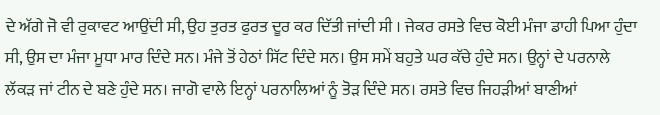ਦੇ ਅੱਗੇ ਜੋ ਵੀ ਰੁਕਾਵਟ ਆਉਂਦੀ ਸੀ, ਉਹ ਤੁਰਤ ਫੁਰਤ ਦੂਰ ਕਰ ਦਿੱਤੀ ਜਾਂਦੀ ਸੀ । ਜੇਕਰ ਰਸਤੇ ਵਿਚ ਕੋਈ ਮੰਜਾ ਡਾਹੀ ਪਿਆ ਹੁੰਦਾ ਸੀ, ਉਸ ਦਾ ਮੰਜਾ ਮੂਧਾ ਮਾਰ ਦਿੰਦੇ ਸਨ। ਮੰਜੇ ਤੋਂ ਹੇਠਾਂ ਸਿੱਟ ਦਿੰਦੇ ਸਨ। ਉਸ ਸਮੇਂ ਬਹੁਤੇ ਘਰ ਕੱਚੇ ਹੁੰਦੇ ਸਨ। ਉਨ੍ਹਾਂ ਦੇ ਪਰਨਾਲੇ ਲੱਕੜ ਜਾਂ ਟੀਨ ਦੇ ਬਣੇ ਹੁੰਦੇ ਸਨ। ਜਾਗੋ ਵਾਲੇ ਇਨ੍ਹਾਂ ਪਰਨਾਲਿਆਂ ਨੂੰ ਤੋੜ ਦਿੰਦੇ ਸਨ। ਰਸਤੇ ਵਿਚ ਜਿਹੜੀਆਂ ਬਾਣੀਆਂ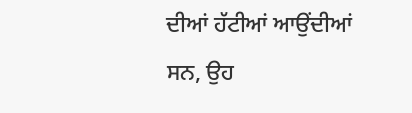ਦੀਆਂ ਹੱਟੀਆਂ ਆਉਂਦੀਆਂ ਸਨ, ਉਹ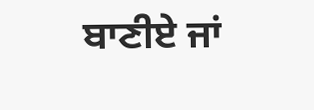ਬਾਣੀਏ ਜਾਂ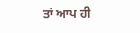ਤਾਂ ਆਪ ਹੀ